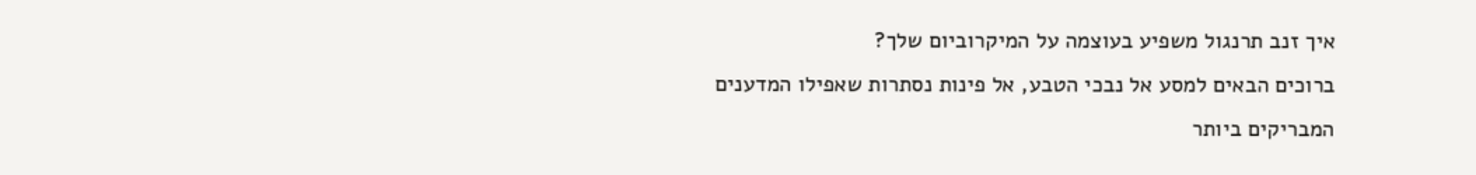איך זנב תרנגול משפיע בעוצמה על המיקרוביום שלך?
ברוכים הבאים למסע אל נבכי הטבע, אל פינות נסתרות שאפילו המדענים המבריקים ביותר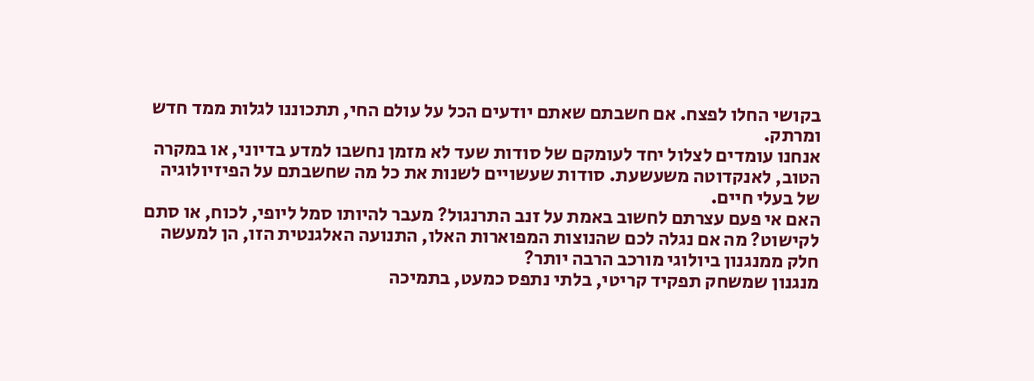בקושי החלו לפצח. אם חשבתם שאתם יודעים הכל על עולם החי, תתכוננו לגלות ממד חדש ומרתק.
אנחנו עומדים לצלול יחד לעומקם של סודות שעד לא מזמן נחשבו למדע בדיוני, או במקרה הטוב, לאנקדוטה משעשעת. סודות שעשויים לשנות את כל מה שחשבתם על הפיזיולוגיה של בעלי חיים.
האם אי פעם עצרתם לחשוב באמת על זנב התרנגול? מעבר להיותו סמל ליופי, לכוח, או סתם לקישוט? מה אם נגלה לכם שהנוצות המפוארות האלו, התנועה האלגנטית הזו, הן למעשה חלק ממנגנון ביולוגי מורכב הרבה יותר?
מנגנון שמשחק תפקיד קריטי, בלתי נתפס כמעט, בתמיכה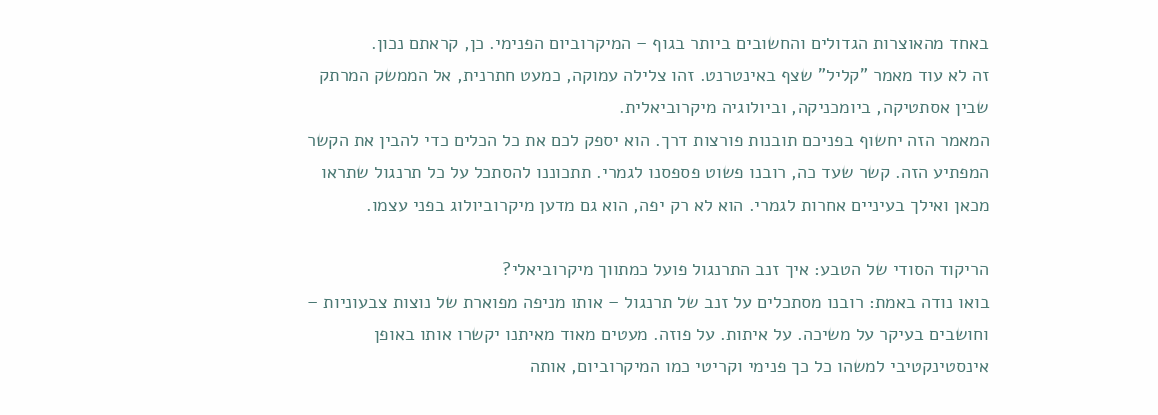באחד מהאוצרות הגדולים והחשובים ביותר בגוף – המיקרוביום הפנימי. כן, קראתם נכון.
זה לא עוד מאמר "קליל" שצף באינטרנט. זהו צלילה עמוקה, כמעט חתרנית, אל הממשק המרתק שבין אסתטיקה, ביומכניקה, וביולוגיה מיקרוביאלית.
המאמר הזה יחשוף בפניכם תובנות פורצות דרך. הוא יספק לכם את כל הכלים כדי להבין את הקשר המפתיע הזה. קשר שעד כה, רובנו פשוט פספסנו לגמרי. תתכוננו להסתכל על כל תרנגול שתראו מכאן ואילך בעיניים אחרות לגמרי. הוא לא רק יפה, הוא גם מדען מיקרוביולוג בפני עצמו.

הריקוד הסודי של הטבע: איך זנב התרנגול פועל כמתווך מיקרוביאלי?
בואו נודה באמת: רובנו מסתכלים על זנב של תרנגול – אותו מניפה מפוארת של נוצות צבעוניות – וחושבים בעיקר על משיכה. על איתות. על פוזה. מעטים מאוד מאיתנו יקשרו אותו באופן אינסטינקטיבי למשהו כל כך פנימי וקריטי כמו המיקרוביום, אותה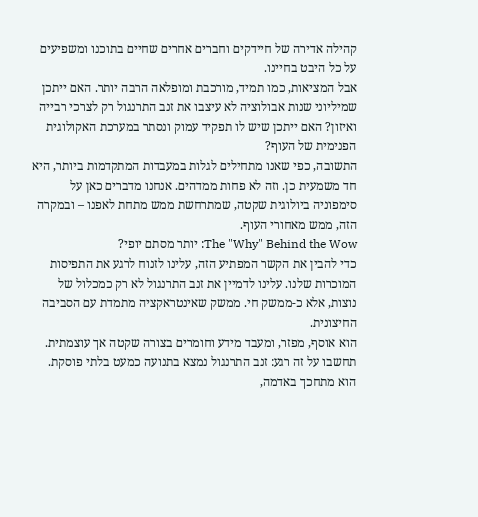קהילה אדירה של חיידקים וחברים אחרים שחיים בתוכנו ומשפיעים על כל היבט בחיינו.
אבל המציאות, כמו תמיד, מורכבת ומופלאה הרבה יותר. האם ייתכן שמיליוני שנות אבולוציה לא עיצבו את זנב התרנגול רק לצרכי רבייה ואיזון? האם ייתכן שיש לו תפקיד עמוק ונסתר במערכת האקולוגית הפנימית של העוף?
התשובה, כפי שאנו מתחילים לגלות במעבדות המתקדמות ביותר, היא חד משמעית כן. וזה לא פחות ממדהים. אנחנו מדברים כאן על סימפוניה ביולוגית שקטה, שמתרחשת ממש מתחת לאפנו – ובמקרה הזה, ממש מאחורי העוף.
The "Why" Behind the Wow: יותר מסתם יופי?
כדי להבין את הקשר המפתיע הזה, עלינו לזנוח לרגע את התפיסות המוכרות שלנו. עלינו לדמיין את זנב התרנגול לא רק כמכלול של נוצות, אלא כ-ממשק חי. ממשק שאינטראקציה מתמדת עם הסביבה החיצונית.
הוא אוסף, מפזר, ומעבד מידע וחומרים בצורה שקטה אך עוצמתית. תחשבו על זה רגע: זנב התרנגול נמצא בתנועה כמעט בלתי פוסקת. הוא מתחכך באדמה,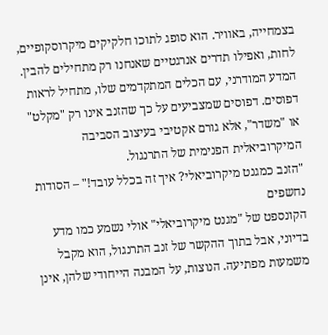בצמחייה, באוויר. הוא סופג לתוכו חלקיקים מיקרוסקופיים, לחות, ואפילו תדרים אנרגטיים שאנחנו רק מתחילים להבין.
המדע המודרני, עם הכלים המתקדמים שלו, מתחיל לראות דפוסים. דפוסים שמצביעים על כך שהזנב אינו רק "מקלט" או "משדר", אלא גורם אקטיבי בעיצוב הסביבה המיקרוביאלית הפנימית של התרנגול.
"הזנב כמגנט מיקרוביאלי? איך זה בכלל עובד!" – הסודות נחשפים
הקונספט של "מגנט מיקרוביאלי" אולי נשמע כמו מדע בדיוני, אבל בתוך ההקשר של זנב התרנגול, הוא מקבל משמעות מפתיעה. הנוצות, על המבנה הייחודי שלהן, אינן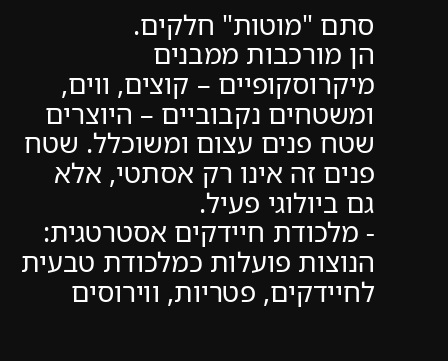סתם "מוטות" חלקים.
הן מורכבות ממבנים מיקרוסקופיים – קוצים, ווים, ומשטחים נקבוביים – היוצרים שטח פנים עצום ומשוכלל. שטח פנים זה אינו רק אסתטי, אלא גם ביולוגי פעיל.
- מלכודת חיידקים אסטרטגית: הנוצות פועלות כמלכודת טבעית לחיידקים, פטריות, ווירוסים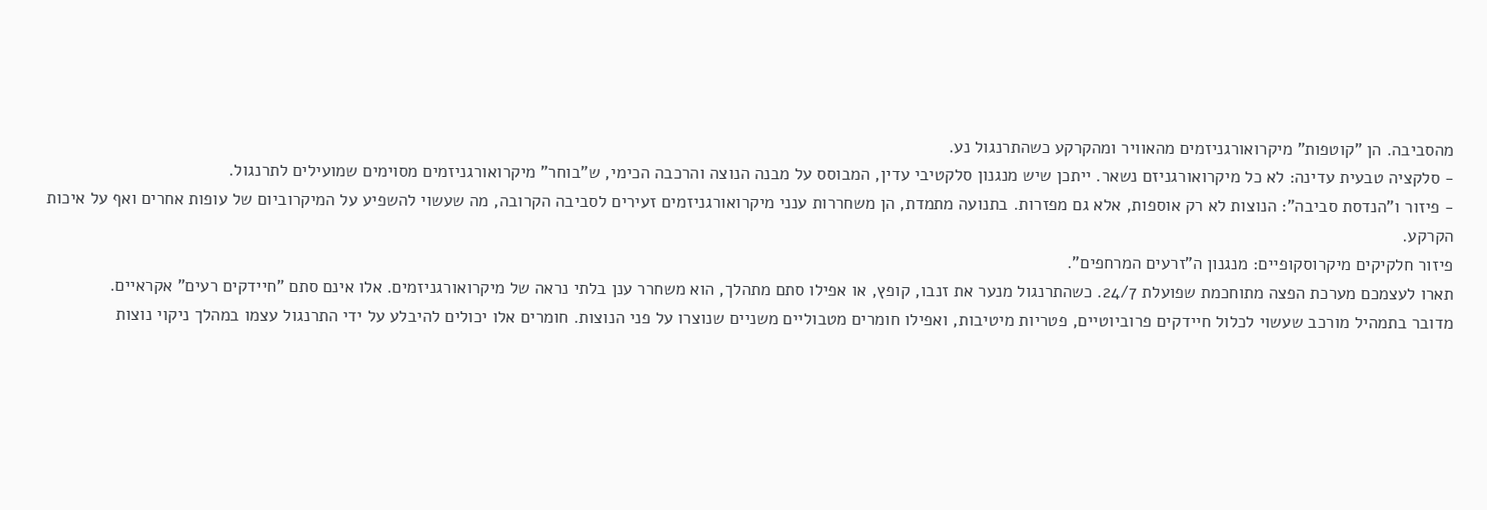מהסביבה. הן "קוטפות" מיקרואורגניזמים מהאוויר ומהקרקע כשהתרנגול נע.
- סלקציה טבעית עדינה: לא כל מיקרואורגניזם נשאר. ייתכן שיש מנגנון סלקטיבי עדין, המבוסס על מבנה הנוצה והרכבה הכימי, ש"בוחר" מיקרואורגניזמים מסוימים שמועילים לתרנגול.
- פיזור ו"הנדסת סביבה": הנוצות לא רק אוספות, אלא גם מפזרות. בתנועה מתמדת, הן משחררות ענני מיקרואורגניזמים זעירים לסביבה הקרובה, מה שעשוי להשפיע על המיקרוביום של עופות אחרים ואף על איכות הקרקע.
פיזור חלקיקים מיקרוסקופיים: מנגנון ה"זרעים המרחפים".
תארו לעצמכם מערכת הפצה מתוחכמת שפועלת 24/7. כשהתרנגול מנער את זנבו, קופץ, או אפילו סתם מתהלך, הוא משחרר ענן בלתי נראה של מיקרואורגניזמים. אלו אינם סתם "חיידקים רעים" אקראיים.
מדובר בתמהיל מורכב שעשוי לכלול חיידקים פרוביוטיים, פטריות מיטיבות, ואפילו חומרים מטבוליים משניים שנוצרו על פני הנוצות. חומרים אלו יכולים להיבלע על ידי התרנגול עצמו במהלך ניקוי נוצות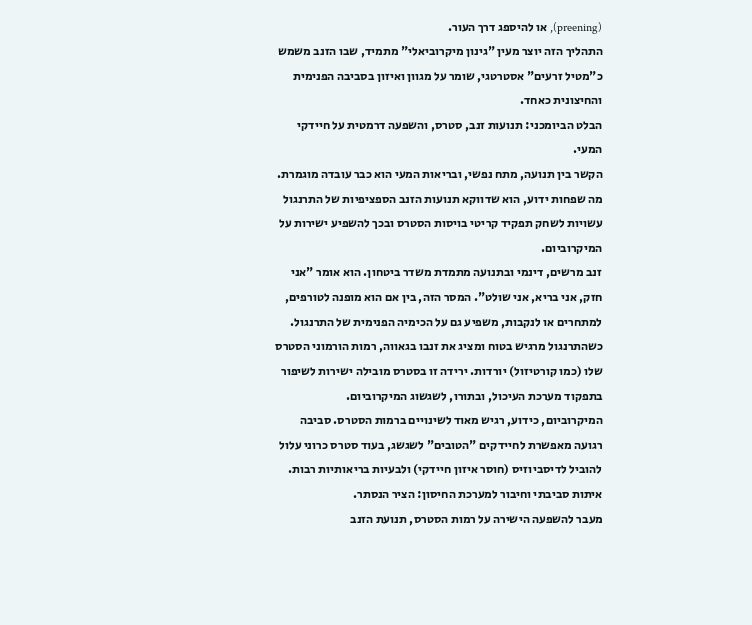(preening), או להיספג דרך העור.
התהליך הזה יוצר מעין "גינון מיקרוביאלי" מתמיד, שבו הזנב משמש כ"מטיל זרעים" אסטרטגי, שומר על מגוון ואיזון בסביבה הפנימית והחיצונית כאחד.
הבלט הביומכני: תנועות זנב, סטרס, והשפעה דרמטית על חיידקי המעי.
הקשר בין תנועה, מתח נפשי, ובריאות המעי הוא כבר עובדה מוגמרת. מה שפחות ידוע, הוא שדווקא תנועות הזנב הספציפיות של התרנגול עשויות לשחק תפקיד קריטי בויסות הסטרס ובכך להשפיע ישירות על המיקרוביום.
זנב מרשים, דינמי ובתנועה מתמדת משדר ביטחון. הוא אומר "אני חזק, אני בריא, אני שולט". המסר הזה, בין אם הוא מופנה לטורפים, למתחרים או לנקבות, משפיע גם על הכימיה הפנימית של התרנגול.
כשהתרנגול מרגיש בטוח ומציג את זנבו בגאווה, רמות הורמוני הסטרס שלו (כמו קורטיזול) יורדות. ירידה זו בסטרס מובילה ישירות לשיפור בתפקוד מערכת העיכול, ובתורו, לשגשוג המיקרוביום.
המיקרוביום, כידוע, רגיש מאוד לשינויים ברמות הסטרס. סביבה רגועה מאפשרת לחיידקים "הטובים" לשגשג, בעוד סטרס כרוני עלול להוביל לדיסביוזיס (חוסר איזון חיידקי) ולבעיות בריאותיות רבות.
איתות סביבתי וחיבור למערכת החיסון: הציר הנסתר.
מעבר להשפעה הישירה על רמות הסטרס, תנועת הזנב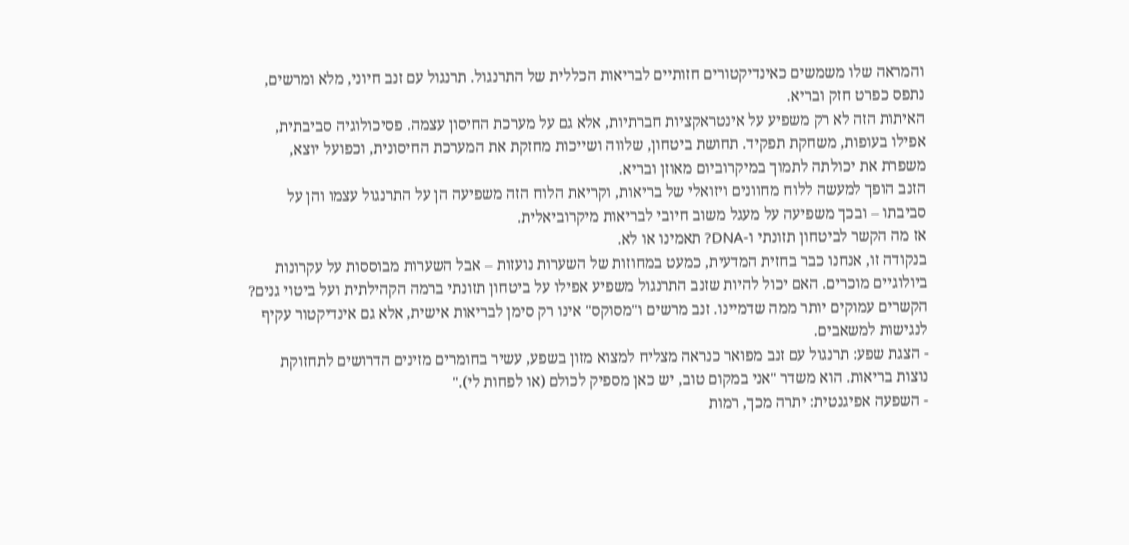והמראה שלו משמשים כאינדיקטורים חזותיים לבריאות הכללית של התרנגול. תרנגול עם זנב חיוני, מלא ומרשים, נתפס כפרט חזק ובריא.
האיתות הזה לא רק משפיע על אינטראקציות חברתיות, אלא גם על מערכת החיסון עצמה. פסיכולוגיה סביבתית, אפילו בעופות, משחקת תפקיד. תחושת ביטחון, שלווה ושייכות מחזקת את המערכת החיסונית, וכפועל יוצא, משפרת את יכולתה לתמוך במיקרוביום מאוזן ובריא.
הזנב הופך למעשה ללוח מחוונים ויזואלי של בריאות, וקריאת הלוח הזה משפיעה הן על התרנגול עצמו והן על סביבתו – ובכך משפיעה על מעגל משוב חיובי לבריאות מיקרוביאלית.
אז מה הקשר לביטחון תזונתי ו-DNA? תאמינו או לא.
בנקודה זו, אנחנו כבר בחזית המדעית, כמעט במחוזות של השערות נועזות – אבל השערות מבוססות על עקרונות ביולוגיים מוכרים. האם יכול להיות שזנב התרנגול משפיע אפילו על ביטחון תזונתי ברמה הקהילתית ועל ביטוי גנים?
הקשרים עמוקים יותר ממה שדמיינו. זנב מרשים ו"מסוקס" אינו רק סימן לבריאות אישית, אלא גם אינדיקטור עקיף לנגישות למשאבים.
- הצגת שפע: תרנגול עם זנב מפואר כנראה מצליח למצוא מזון בשפע, עשיר בחומרים מזינים הדרושים לתחזוקת נוצות בריאות. הוא משדר "אני במקום טוב, יש כאן מספיק לכולם (או לפחות לי)."
- השפעה אפיגנטית: יתרה מכך, רמות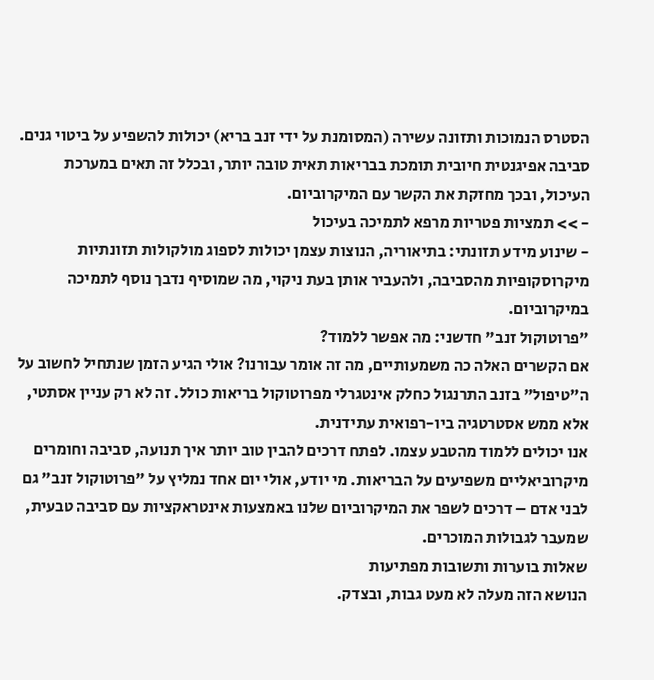הסטרס הנמוכות ותזונה עשירה (המסומנת על ידי זנב בריא) יכולות להשפיע על ביטוי גנים. סביבה אפיגנטית חיובית תומכת בבריאות תאית טובה יותר, ובכלל זה תאים במערכת העיכול, ובכך מחזקת את הקשר עם המיקרוביום.
- >> תמציות פטריות מרפא לתמיכה בעיכול
- שינוע מידע תזונתי: בתיאוריה, הנוצות עצמן יכולות לספוג מולקולות תזונתיות מיקרוסקופיות מהסביבה, ולהעביר אותן בעת ניקוי, מה שמוסיף נדבך נוסף לתמיכה במיקרוביום.
"פרוטוקול זנב" חדשני: מה אפשר ללמוד?
אם הקשרים האלה כה משמעותיים, מה זה אומר עבורנו? אולי הגיע הזמן שנתחיל לחשוב על ה"טיפול" בזנב התרנגול כחלק אינטגרלי מפרוטוקול בריאות כולל. זה לא רק עניין אסתטי, אלא ממש אסטרטגיה ביו-רפואית עתידנית.
אנו יכולים ללמוד מהטבע עצמו. לפתח דרכים להבין טוב יותר איך תנועה, סביבה וחומרים מיקרוביאליים משפיעים על הבריאות. מי יודע, אולי יום אחד נמליץ על "פרוטוקול זנב" גם לבני אדם – דרכים לשפר את המיקרוביום שלנו באמצעות אינטראקציות עם סביבה טבעית, שמעבר לגבולות המוכרים.
שאלות בוערות ותשובות מפתיעות
הנושא הזה מעלה לא מעט גבות, ובצדק.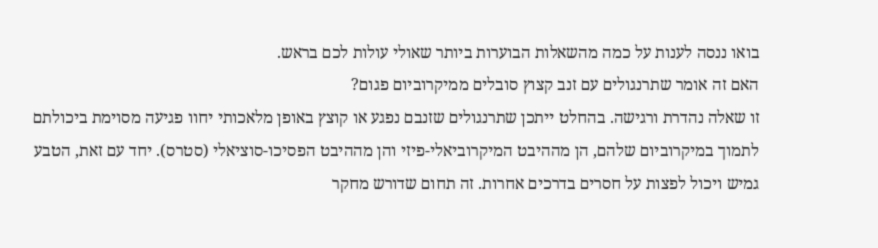בואו ננסה לענות על כמה מהשאלות הבוערות ביותר שאולי עולות לכם בראש.
האם זה אומר שתרנגולים עם זנב קצוץ סובלים ממיקרוביום פגום?
זו שאלה נהדרת ורגישה. בהחלט ייתכן שתרנגולים שזנבם נפגע או קוצץ באופן מלאכותי יחוו פגיעה מסוימת ביכולתם לתמוך במיקרוביום שלהם, הן מההיבט המיקרוביאלי-פיזי והן מההיבט הפסיכו-סוציאלי (סטרס). יחד עם זאת, הטבע גמיש ויכול לפצות על חסרים בדרכים אחרות. זה תחום שדורש מחקר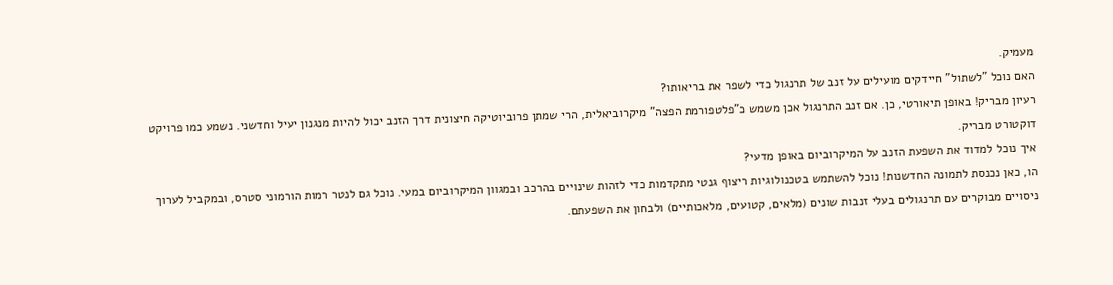מעמיק.
האם נוכל "לשתול" חיידקים מועילים על זנב של תרנגול כדי לשפר את בריאותו?
רעיון מבריק! באופן תיאורטי, כן. אם זנב התרנגול אכן משמש כ"פלטפורמת הפצה" מיקרוביאלית, הרי שמתן פרוביוטיקה חיצונית דרך הזנב יכול להיות מנגנון יעיל וחדשני. נשמע כמו פרויקט דוקטורט מבריק.
איך נוכל למדוד את השפעת הזנב על המיקרוביום באופן מדעי?
הו, כאן נכנסת לתמונה החדשנות! נוכל להשתמש בטכנולוגיות ריצוף גנטי מתקדמות כדי לזהות שינויים בהרכב ובמגוון המיקרוביום במעי. נוכל גם לנטר רמות הורמוני סטרס, ובמקביל לערוך ניסויים מבוקרים עם תרנגולים בעלי זנבות שונים (מלאים, קטועים, מלאכותיים) ולבחון את השפעתם.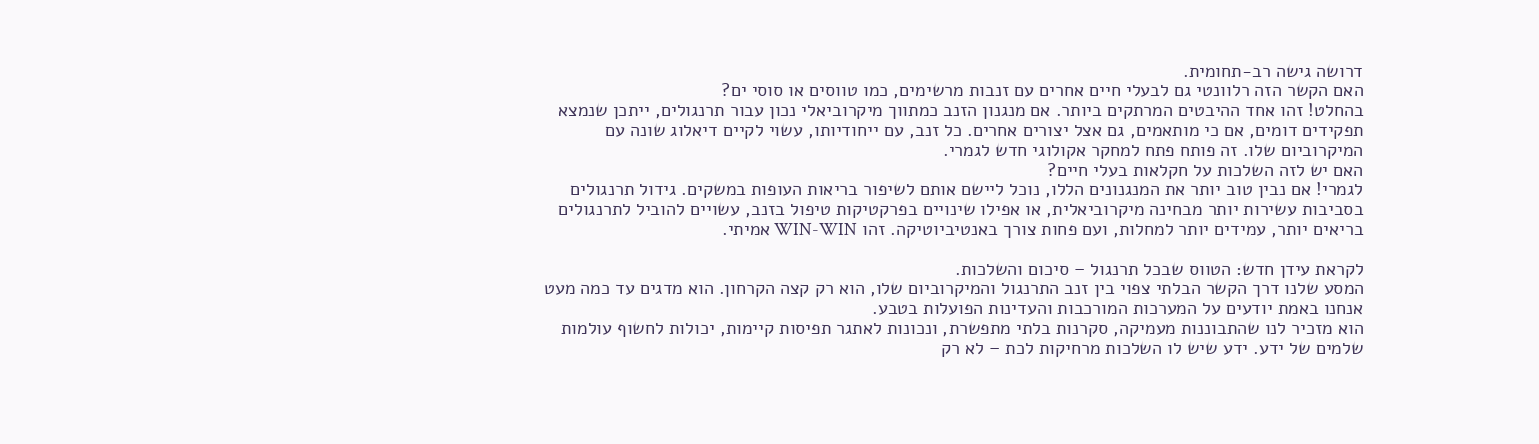דרושה גישה רב-תחומית.
האם הקשר הזה רלוונטי גם לבעלי חיים אחרים עם זנבות מרשימים, כמו טווסים או סוסי ים?
בהחלט! זהו אחד ההיבטים המרתקים ביותר. אם מנגנון הזנב כמתווך מיקרוביאלי נכון עבור תרנגולים, ייתכן שנמצא תפקידים דומים, אם כי מותאמים, גם אצל יצורים אחרים. כל זנב, עם ייחודיותו, עשוי לקיים דיאלוג שונה עם המיקרוביום שלו. זה פותח פתח למחקר אקולוגי חדש לגמרי.
האם יש לזה השלכות על חקלאות בעלי חיים?
לגמרי! אם נבין טוב יותר את המנגנונים הללו, נוכל ליישם אותם לשיפור בריאות העופות במשקים. גידול תרנגולים בסביבות עשירות יותר מבחינה מיקרוביאלית, או אפילו שינויים בפרקטיקות טיפול בזנב, עשויים להוביל לתרנגולים בריאים יותר, עמידים יותר למחלות, ועם פחות צורך באנטיביוטיקה. זהו WIN-WIN אמיתי.

לקראת עידן חדש: הטווס שבכל תרנגול – סיכום והשלכות.
המסע שלנו דרך הקשר הבלתי צפוי בין זנב התרנגול והמיקרוביום שלו, הוא רק קצה הקרחון. הוא מדגים עד כמה מעט אנחנו באמת יודעים על המערכות המורכבות והעדינות הפועלות בטבע.
הוא מזכיר לנו שהתבוננות מעמיקה, סקרנות בלתי מתפשרת, ונכונות לאתגר תפיסות קיימות, יכולות לחשוף עולמות שלמים של ידע. ידע שיש לו השלכות מרחיקות לכת – לא רק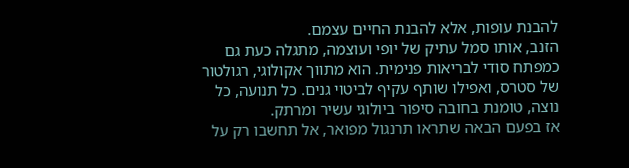להבנת עופות, אלא להבנת החיים עצמם.
הזנב, אותו סמל עתיק של יופי ועוצמה, מתגלה כעת גם כמפתח סודי לבריאות פנימית. הוא מתווך אקולוגי, רגולטור של סטרס, ואפילו שותף עקיף לביטוי גנים. כל תנועה, כל נוצה, טומנת בחובה סיפור ביולוגי עשיר ומרתק.
אז בפעם הבאה שתראו תרנגול מפואר, אל תחשבו רק על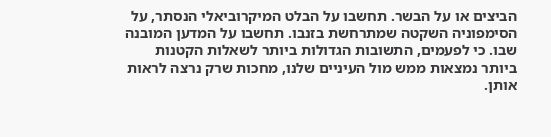הביצים או על הבשר. תחשבו על הבלט המיקרוביאלי הנסתר, על הסימפוניה השקטה שמתרחשת בזנבו. תחשבו על המדען המובנה שבו. כי לפעמים, התשובות הגדולות ביותר לשאלות הקטנות ביותר נמצאות ממש מול העיניים שלנו, מחכות שרק נרצה לראות אותן.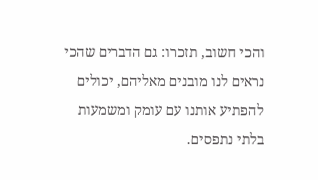והכי חשוב, תזכרו: גם הדברים שהכי נראים לנו מובנים מאליהם, יכולים להפתיע אותנו עם עומק ומשמעות בלתי נתפסים.